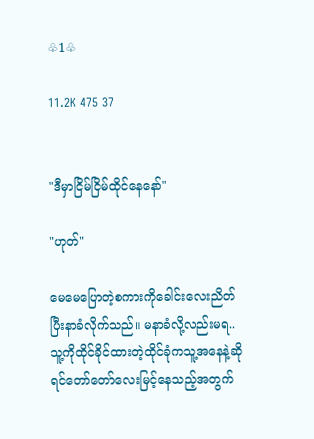♧1♧

11.2K 475 37


"ဒီမှာငြိမ်ငြိမ်ထိုင်နေနော်"

"ဟုတ်"

မေမေပြောတဲ့စကားကိုခေါင်းလေးညိတ်ပြီးနာခံလိုက်သည်။ မနာခံလို့လည်းမရ..သူ့ကိုထိုင်ခိုင်ထားတဲ့ထိုင်ခုံကသူ့အနေနဲ့ဆိုရင်တော်တော်လေးမြင့်နေသည့်အတွက်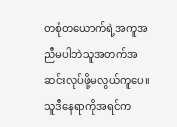တစုံတယောက်ရဲ့အကူအညီမပါဘဲသူအတက်အဆင်းလုပ်ဖို့မလွယ်ကူပေ။သူဒီနေရာကိုအရင်က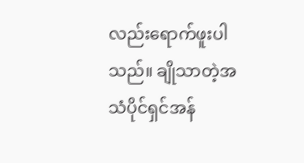လည်းရောက်ဖူးပါသည်။ ချိုသာတဲ့အသံပိုင်ရှင်အန်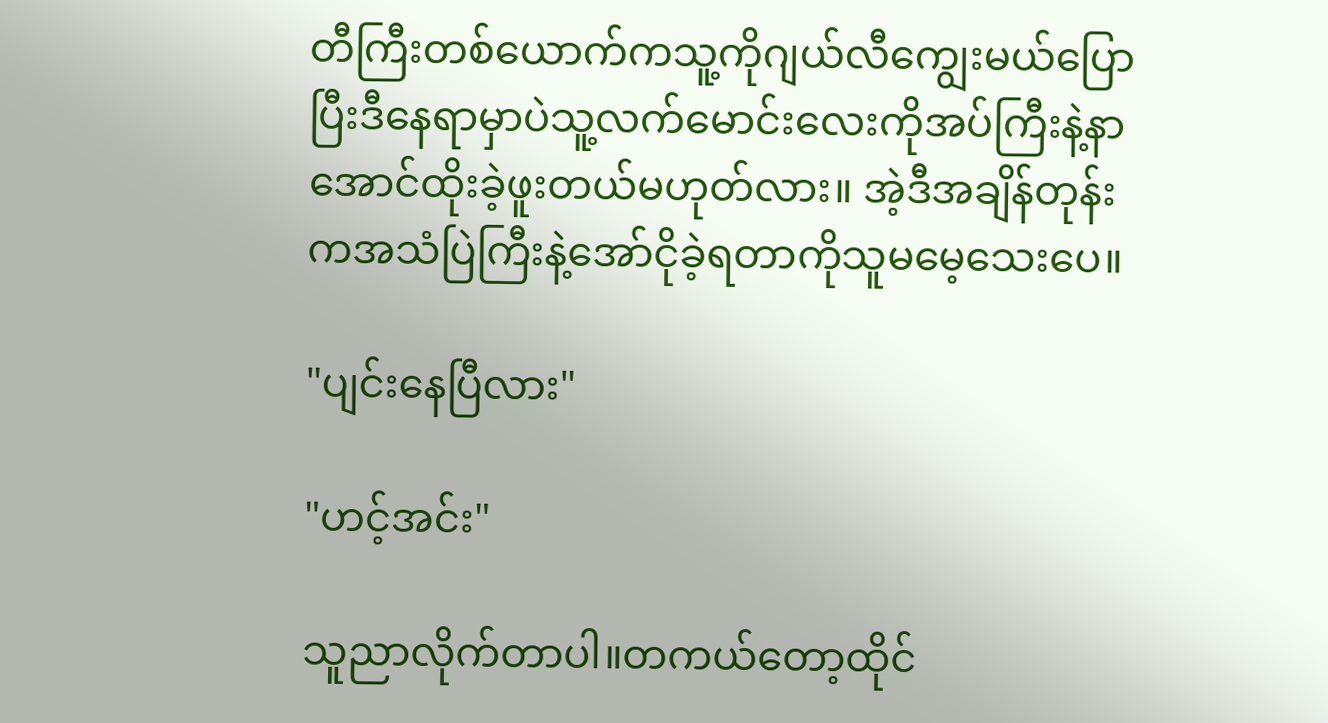တီကြီးတစ်ယောက်ကသူ့ကိုဂျယ်လီကျွေးမယ်ပြောပြီးဒီနေရာမှာပဲသူ့လက်မောင်းလေးကိုအပ်ကြီးနဲ့နာအောင်ထိုးခဲ့ဖူးတယ်မဟုတ်လား။ အဲ့ဒီအချိန်တုန်းကအသံပြဲကြီးနဲ့အော်ငိုခဲ့ရတာကိုသူမမေ့သေးပေ။

"ပျင်းနေပြီလား"

"ဟင့်အင်း"

သူညာလိုက်တာပါ။တကယ်တော့ထိုင်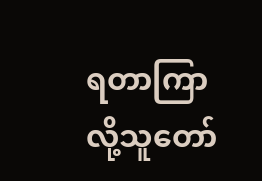ရတာကြာလို့သူတော်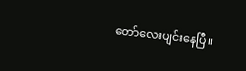တော်လေးပျင်းနေပြီ။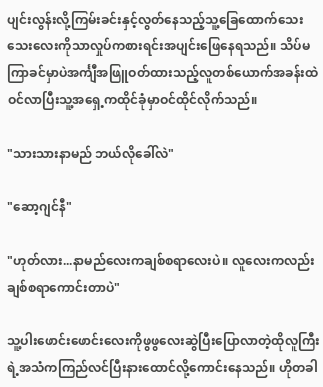ပျင်းလွန်းလို့ကြမ်းခင်းနှင့်လွတ်နေသည့်သူ့ခြေထောက်သေးသေးလေးကိုသာလှုပ်ကစားရင်းအပျင်းဖြေနေရသည်။ သိပ်မကြာခင်မှာပဲအင်္ကျီအဖြူဝတ်ထားသည့်လူတစ်ယောက်အခန်းထဲဝင်လာပြီးသူ့အရှေ့ကထိုင်ခုံမှာဝင်ထိုင်လိုက်သည်။

"သားသားနာမည် ဘယ်လိုခေါ်လဲ"

"ဆော့ဂျင်နီ"

"ဟုတ်လား...နာမည်လေးကချစ်စရာလေးပဲ။ လူလေးကလည်းချစ်စရာကောင်းတာပဲ"

သူ့ပါးဖောင်းဖောင်းလေးကိုဖွဖွလေးဆွဲပြီးပြောလာတဲ့ထိုလူကြီးရဲ့အသံကကြည်လင်ပြီးနားထောင်လို့ကောင်းနေသည်။ ဟိုတခါ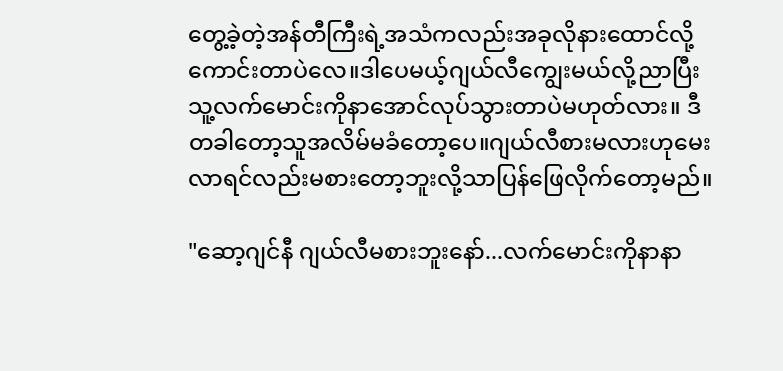တွေ့ခဲ့တဲ့အန်တီကြီးရဲ့အသံကလည်းအခုလိုနားထောင်လို့ကောင်းတာပဲလေ။ဒါပေမယ့်ဂျယ်လီကျွေးမယ်လို့ညာပြီးသူ့လက်မောင်းကိုနာအောင်လုပ်သွားတာပဲမဟုတ်လား။ ဒီတခါတော့သူအလိမ်မခံတော့ပေ။ဂျယ်လီစားမလားဟုမေးလာရင်လည်းမစားတော့ဘူးလို့သာပြန်ဖြေလိုက်တော့မည်။

"ဆော့ဂျင်နီ ဂျယ်လီမစားဘူးနော်...လက်မောင်းကိုနာနာ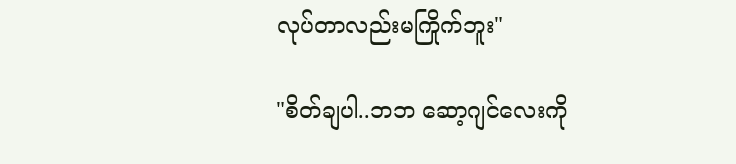လုပ်တာလည်းမကြိုက်ဘူး"

"စိတ်ချပါ..ဘဘ ဆော့ဂျင်လေးကို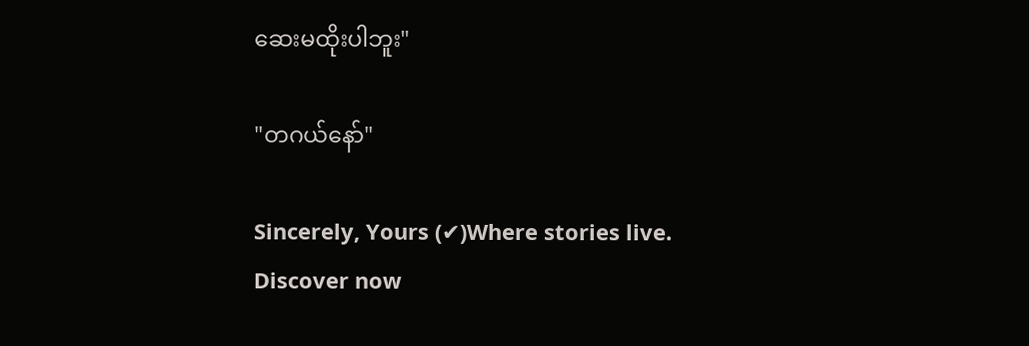ဆေးမထိုးပါဘူး"

"တဂယ်နော်"

Sincerely, Yours (✔)Where stories live. Discover now